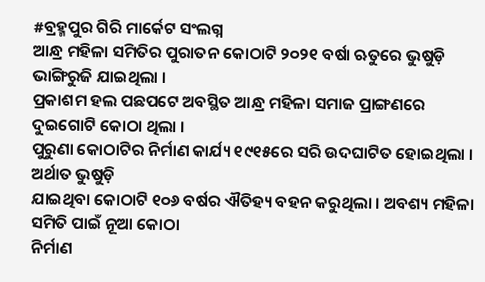#ବ୍ରହ୍ମପୁର ଗିରି ମାର୍କେଟ ସଂଲଗ୍ନ
ଆନ୍ଧ୍ର ମହିଳା ସମିତିର ପୁରାତନ କୋଠାଟି ୨୦୨୧ ବର୍ଷା ଋତୁରେ ଭୁଷୁଡ଼ି ଭାଙ୍ଗିରୁଜି ଯାଇଥିଲା ।
ପ୍ରକାଶମ ହଲ ପଛପଟେ ଅବସ୍ଥିତ ଆନ୍ଧ୍ର ମହିଳା ସମାଜ ପ୍ରାଙ୍ଗଣରେ ଦୁଇଗୋଟି କୋଠା ଥିଲା ।
ପୁରୁଣା କୋଠାଟିର ନିର୍ମାଣ କାର୍ଯ୍ୟ ୧୯୧୫ରେ ସରି ଉଦଘାଟିତ ହୋଇଥିଲା । ଅର୍ଥାତ ଭୁଷୁଡ଼ି
ଯାଇଥିବା କୋଠାଟି ୧୦୬ ବର୍ଷର ଐତିହ୍ୟ ବହନ କରୁଥିଲା । ଅବଶ୍ୟ ମହିଳା ସମିତି ପାଇଁ ନୂଆ କୋଠା
ନିର୍ମାଣ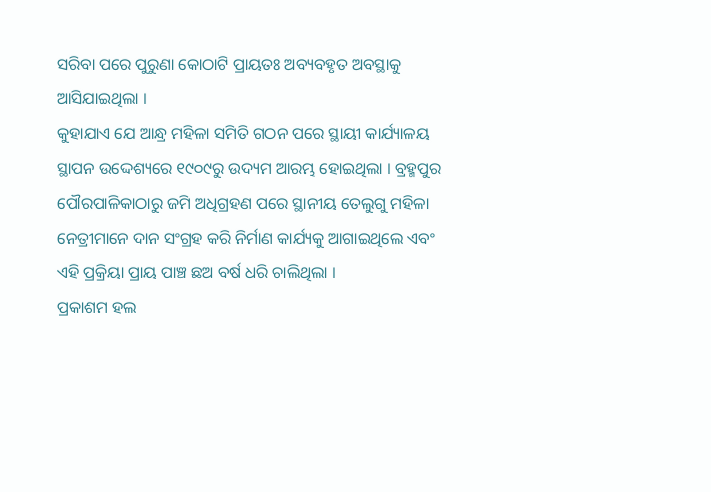ସରିବା ପରେ ପୁରୁଣା କୋଠାଟି ପ୍ରାୟତଃ ଅବ୍ୟବହୃତ ଅବସ୍ଥାକୁ ଆସିଯାଇଥିଲା ।
କୁହାଯାଏ ଯେ ଆନ୍ଧ୍ର ମହିଳା ସମିତି ଗଠନ ପରେ ସ୍ଥାୟୀ କାର୍ଯ୍ୟାଳୟ ସ୍ଥାପନ ଉଦ୍ଦେଶ୍ୟରେ ୧୯୦୯ରୁ ଉଦ୍ୟମ ଆରମ୍ଭ ହୋଇଥିଲା । ବ୍ରହ୍ମପୁର ପୌରପାଳିକାଠାରୁ ଜମି ଅଧିଗ୍ରହଣ ପରେ ସ୍ଥାନୀୟ ତେଲୁଗୁ ମହିଳା ନେତ୍ରୀମାନେ ଦାନ ସଂଗ୍ରହ କରି ନିର୍ମାଣ କାର୍ଯ୍ୟକୁ ଆଗାଇଥିଲେ ଏବଂ ଏହି ପ୍ରକ୍ରିୟା ପ୍ରାୟ ପାଞ୍ଚ ଛଅ ବର୍ଷ ଧରି ଚାଲିଥିଲା ।
ପ୍ରକାଶମ ହଲ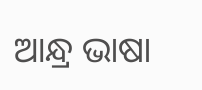ଆନ୍ଧ୍ର ଭାଷା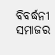ବିବର୍ଦ୍ଧନୀ ସମାଜର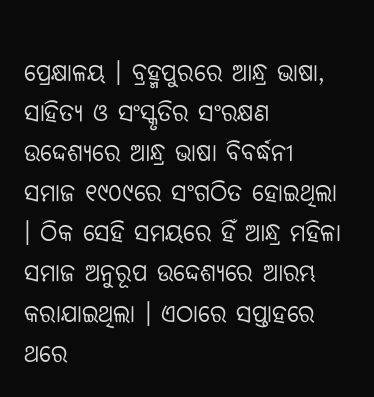ପ୍ରେକ୍ଷାଳୟ । ବ୍ରହ୍ମପୁରରେ ଆନ୍ଧ୍ର ଭାଷା, ସାହିତ୍ୟ ଓ ସଂସ୍କୃତିର ସଂରକ୍ଷଣ ଉଦ୍ଦେଶ୍ୟରେ ଆନ୍ଧ୍ର ଭାଷା ବିବର୍ଦ୍ଧନୀ ସମାଜ ୧୯୦୯ରେ ସଂଗଠିତ ହୋଇଥିଲା । ଠିକ ସେହି ସମୟରେ ହିଁ ଆନ୍ଧ୍ର ମହିଳା ସମାଜ ଅନୁରୂପ ଉଦ୍ଦେଶ୍ୟରେ ଆରମ୍ଭ କରାଯାଇଥିଲା । ଏଠାରେ ସପ୍ତାହରେ ଥରେ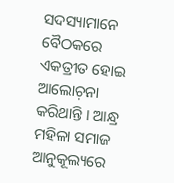ସଦସ୍ୟାମାନେ ବୈଠକରେ ଏକତ୍ରୀତ ହୋଇ ଆଲୋଚ଼ନା କରିଥାନ୍ତି । ଆନ୍ଧ୍ର ମହିଳା ସମାଜ ଆନୁକୂଲ୍ୟରେ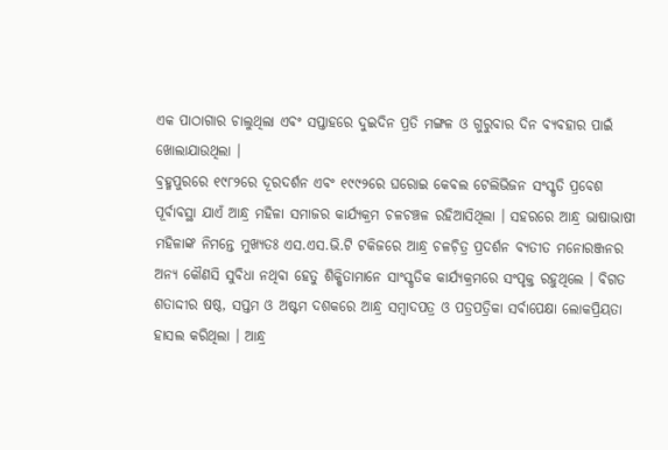ଏକ ପାଠାଗାର ଚାଲୁଥିଲା ଏବଂ ସପ୍ତାହରେ ଦୁଇଦିନ ପ୍ରତି ମଙ୍ଗଳ ଓ ଗୁରୁବାର ଦିନ ବ୍ୟବହାର ପାଇଁ ଖୋଲାଯାଉଥିଲା ।
ବ୍ରହ୍ମପୁରରେ ୧୯୮୨ରେ ଦୂରଦର୍ଶନ ଏବଂ ୧୯୯୨ରେ ଘରୋଇ କେବଲ ଟେଲିଭିଜନ ସଂସ୍କୃତି ପ୍ରବେଶ ପୂର୍ବାବସ୍ଥା ଯାଏଁ ଆନ୍ଧ୍ର ମହିଳା ସମାଜର କାର୍ଯ୍ୟକ୍ରମ ଚଳଚଞ୍ଚଳ ରହିଆସିଥିଲା । ସହରରେ ଆନ୍ଧ୍ର ଭାଷାଭାଷୀ ମହିଳାଙ୍କ ନିମନ୍ତେ ମୁଖ୍ୟତଃ ଏସ.ଏସ.ଭି.ଟି ଟକିଜରେ ଆନ୍ଧ୍ର ଚଳଚ଼ିତ୍ର ପ୍ରଦର୍ଶନ ବ୍ୟତୀତ ମନୋରଞ୍ଜନର ଅନ୍ୟ କୌଣସି ସୁବିଧା ନଥିବା ହେତୁ ଶିକ୍ଷିତାମାନେ ସାଂସ୍କୃତିକ କାର୍ଯ୍ୟକ୍ରମରେ ସଂପୃକ୍ତ ରହୁଥିଲେ । ବିଗତ ଶତାଦ୍ଦୀର ଷଷ୍ଠ, ସପ୍ତମ ଓ ଅଷ୍ଟମ ଦଶକରେ ଆନ୍ଧ୍ର ସମ୍ୱାଦପତ୍ର ଓ ପତ୍ରପତ୍ରିକା ସର୍ବାପେକ୍ଷା ଲୋକପ୍ରିୟତା ହାସଲ କରିଥିଲା । ଆନ୍ଧ୍ର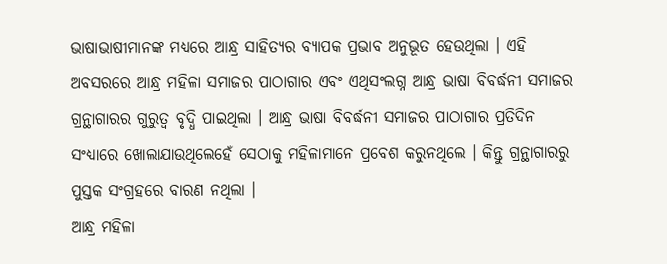ଭାଷାଭାଷୀମାନଙ୍କ ମଧ୍ୟରେ ଆନ୍ଧ୍ର ସାହିତ୍ୟର ବ୍ୟାପକ ପ୍ରଭାବ ଅନୁଭୂତ ହେଉଥିଲା । ଏହି ଅବସରରେ ଆନ୍ଧ୍ର ମହିଳା ସମାଜର ପାଠାଗାର ଏବଂ ଏଥିସଂଲଗ୍ନ ଆନ୍ଧ୍ର ଭାଷା ବିବର୍ଦ୍ଧନୀ ସମାଜର ଗ୍ରନ୍ଥାଗାରର ଗୁରୁତ୍ୱ ବୃଦ୍ଧି ପାଇଥିଲା । ଆନ୍ଧ୍ର ଭାଷା ବିବର୍ଦ୍ଧନୀ ସମାଜର ପାଠାଗାର ପ୍ରତିଦିନ ସଂଧ୍ୟାରେ ଖୋଲାଯାଉଥିଲେହେଁ ସେଠାକୁ ମହିଳାମାନେ ପ୍ରବେଶ କରୁନଥିଲେ । କିନ୍ତୁ ଗ୍ରନ୍ଥାଗାରରୁ ପୁସ୍ତକ ସଂଗ୍ରହରେ ବାରଣ ନଥିଲା ।
ଆନ୍ଧ୍ର ମହିଳା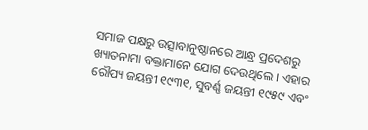ସମାଜ ପକ୍ଷରୁ ଉତ୍ସାବାନୁଷ୍ଠାନରେ ଆନ୍ଧ୍ର ପ୍ରଦେଶରୁ ଖ୍ୟାତନାମା ବକ୍ତାମାନେ ଯୋଗ ଦେଉଥିଲେ । ଏହାର ରୌପ୍ୟ ଜୟନ୍ତୀ ୧୯୩୧, ସୁବର୍ଣ୍ଣ ଜୟନ୍ତୀ ୧୯୫୯ ଏବଂ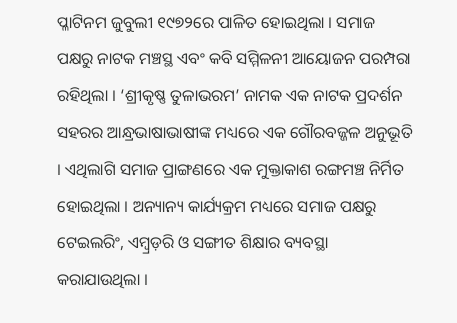ପ୍ଳାଟିନମ ଜୁବୁଲୀ ୧୯୭୨ରେ ପାଳିତ ହୋଇଥିଲା । ସମାଜ ପକ୍ଷରୁ ନାଟକ ମଞ୍ଚସ୍ଥ ଏବଂ କବି ସମ୍ମିଳନୀ ଆୟୋଜନ ପରମ୍ପରା ରହିଥିଲା । ‘ଶ୍ରୀକୃଷ୍ଣ ତୁଳାଭରମ’ ନାମକ ଏକ ନାଟକ ପ୍ରଦର୍ଶନ ସହରର ଆନ୍ଧ୍ରଭାଷାଭାଷୀଙ୍କ ମଧ୍ୟରେ ଏକ ଗୌରବଜ୍ଜଳ ଅନୁଭୂତି । ଏଥିଲାଗି ସମାଜ ପ୍ରାଙ୍ଗଣରେ ଏକ ମୁକ୍ତାକାଶ ରଙ୍ଗମଞ୍ଚ ନିର୍ମିତ ହୋଇଥିଲା । ଅନ୍ୟାନ୍ୟ କାର୍ଯ୍ୟକ୍ରମ ମଧ୍ୟରେ ସମାଜ ପକ୍ଷରୁ ଟେଇଲରିଂ, ଏମ୍ୱ୍ରଡ଼ରି ଓ ସଙ୍ଗୀତ ଶିକ୍ଷାର ବ୍ୟବସ୍ଥା କରାଯାଉଥିଲା ।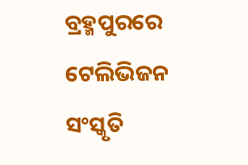ବ୍ରହ୍ମପୁରରେ ଟେଲିଭିଜନ ସଂସ୍କୃତି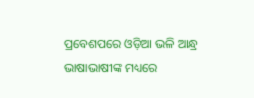ପ୍ରବେଶପରେ ଓଡ଼ିଆ ଭଳି ଆନ୍ଧ୍ର ଭାଷାଭାଷୀଙ୍କ ମଧ୍ୟରେ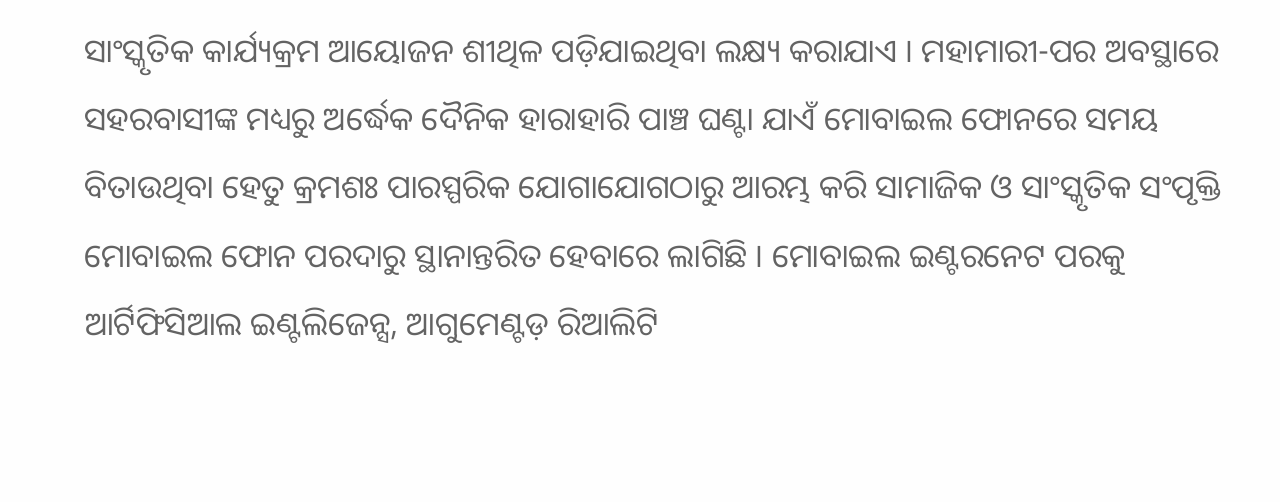ସାଂସ୍କୃତିକ କାର୍ଯ୍ୟକ୍ରମ ଆୟୋଜନ ଶୀଥିଳ ପଡ଼ିଯାଇଥିବା ଲକ୍ଷ୍ୟ କରାଯାଏ । ମହାମାରୀ-ପର ଅବସ୍ଥାରେ ସହରବାସୀଙ୍କ ମଧ୍ୟରୁ ଅର୍ଦ୍ଧେକ ଦୈନିକ ହାରାହାରି ପାଞ୍ଚ ଘଣ୍ଟା ଯାଏଁ ମୋବାଇଲ ଫୋନରେ ସମୟ ବିତାଉଥିବା ହେତୁ କ୍ରମଶଃ ପାରସ୍ପରିକ ଯୋଗାଯୋଗଠାରୁ ଆରମ୍ଭ କରି ସାମାଜିକ ଓ ସାଂସ୍କୃତିକ ସଂପୃକ୍ତି ମୋବାଇଲ ଫୋନ ପରଦାରୁ ସ୍ଥାନାନ୍ତରିତ ହେବାରେ ଲାଗିଛି । ମୋବାଇଲ ଇଣ୍ଟରନେଟ ପରକୁ ଆର୍ଟିଫିସିଆଲ ଇଣ୍ଟଲିଜେନ୍ସ, ଆଗୁମେଣ୍ଟଡ଼ ରିଆଲିଟି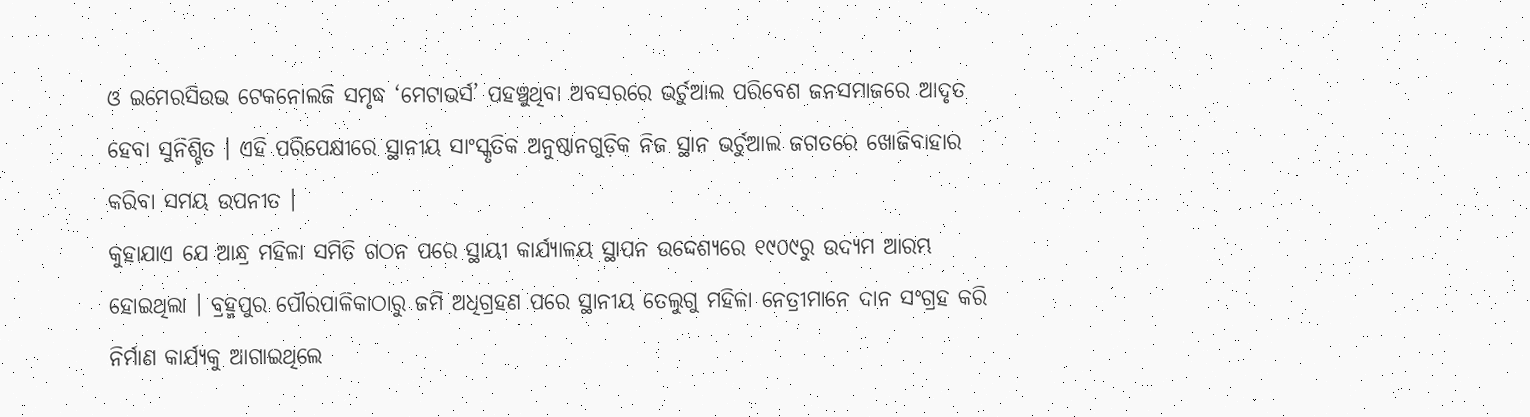ଓ ଇମେରସିଉଭ ଟେକନୋଲଜି ସମୃଦ୍ଧ ‘ମେଟାଭର୍ସ’ ପହଞ୍ଚୁଥିବା ଅବସରରେ ଭର୍ଚୁଆଲ ପରିବେଶ ଜନସମାଜରେ ଆଦୃତ ହେବା ସୁନିଶ୍ଚିତ । ଏହି ପରିପେକ୍ଷୀରେ ସ୍ଥାନୀୟ ସାଂସ୍କୃତିକ ଅନୁଷ୍ଠାନଗୁଡ଼ିକ ନିଜ ସ୍ଥାନ ଭର୍ଚୁଆଲ ଜଗତରେ ଖୋଜିବାହାର କରିବା ସମୟ ଉପନୀତ ।
କୁହାଯାଏ ଯେ ଆନ୍ଧ୍ର ମହିଳା ସମିତି ଗଠନ ପରେ ସ୍ଥାୟୀ କାର୍ଯ୍ୟାଳୟ ସ୍ଥାପନ ଉଦ୍ଦେଶ୍ୟରେ ୧୯୦୯ରୁ ଉଦ୍ୟମ ଆରମ୍ଭ ହୋଇଥିଲା । ବ୍ରହ୍ମପୁର ପୌରପାଳିକାଠାରୁ ଜମି ଅଧିଗ୍ରହଣ ପରେ ସ୍ଥାନୀୟ ତେଲୁଗୁ ମହିଳା ନେତ୍ରୀମାନେ ଦାନ ସଂଗ୍ରହ କରି ନିର୍ମାଣ କାର୍ଯ୍ୟକୁ ଆଗାଇଥିଲେ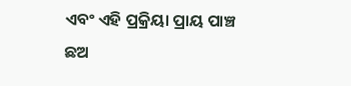ଏବଂ ଏହି ପ୍ରକ୍ରିୟା ପ୍ରାୟ ପାଞ୍ଚ ଛଅ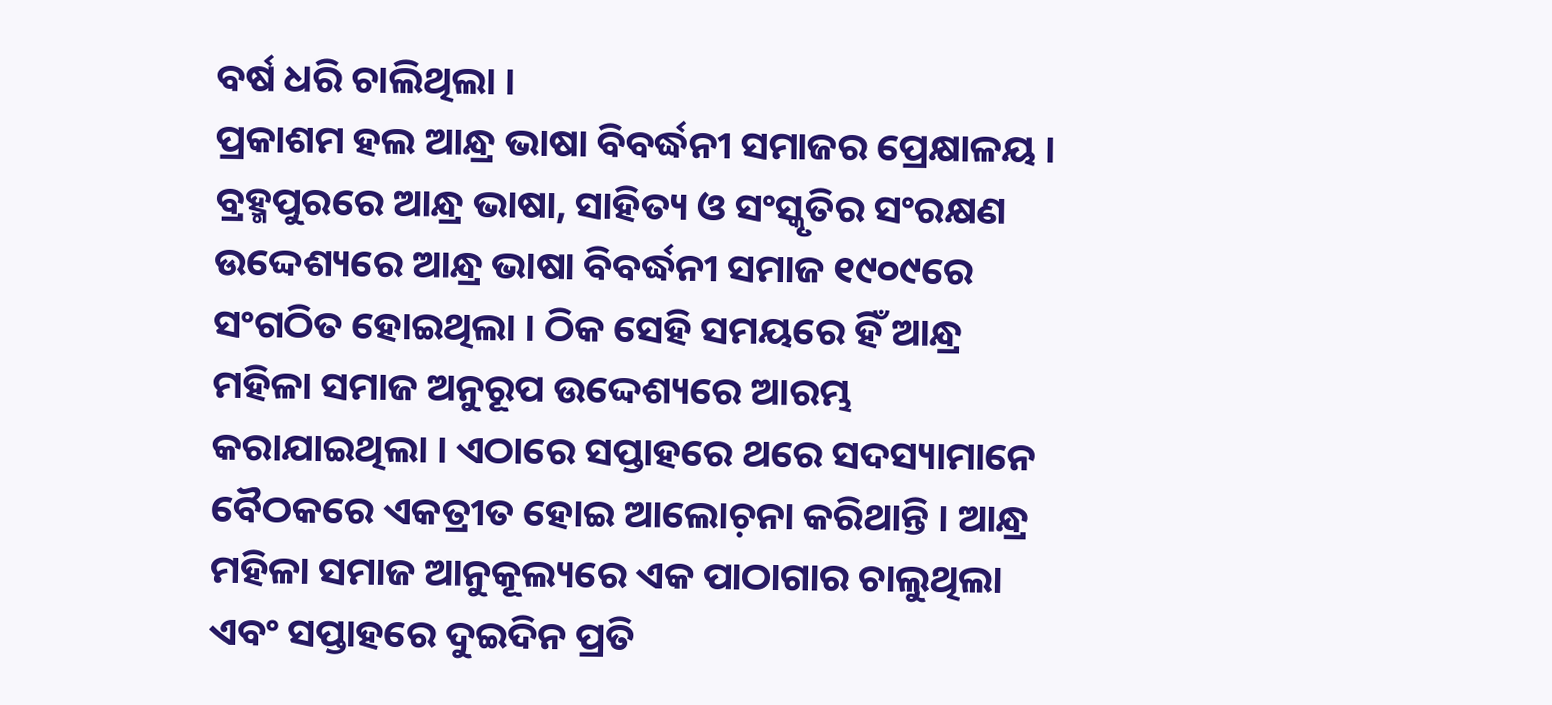ବର୍ଷ ଧରି ଚାଲିଥିଲା ।
ପ୍ରକାଶମ ହଲ ଆନ୍ଧ୍ର ଭାଷା ବିବର୍ଦ୍ଧନୀ ସମାଜର ପ୍ରେକ୍ଷାଳୟ । ବ୍ରହ୍ମପୁରରେ ଆନ୍ଧ୍ର ଭାଷା, ସାହିତ୍ୟ ଓ ସଂସ୍କୃତିର ସଂରକ୍ଷଣ ଉଦ୍ଦେଶ୍ୟରେ ଆନ୍ଧ୍ର ଭାଷା ବିବର୍ଦ୍ଧନୀ ସମାଜ ୧୯୦୯ରେ ସଂଗଠିତ ହୋଇଥିଲା । ଠିକ ସେହି ସମୟରେ ହିଁ ଆନ୍ଧ୍ର ମହିଳା ସମାଜ ଅନୁରୂପ ଉଦ୍ଦେଶ୍ୟରେ ଆରମ୍ଭ କରାଯାଇଥିଲା । ଏଠାରେ ସପ୍ତାହରେ ଥରେ ସଦସ୍ୟାମାନେ ବୈଠକରେ ଏକତ୍ରୀତ ହୋଇ ଆଲୋଚ଼ନା କରିଥାନ୍ତି । ଆନ୍ଧ୍ର ମହିଳା ସମାଜ ଆନୁକୂଲ୍ୟରେ ଏକ ପାଠାଗାର ଚାଲୁଥିଲା ଏବଂ ସପ୍ତାହରେ ଦୁଇଦିନ ପ୍ରତି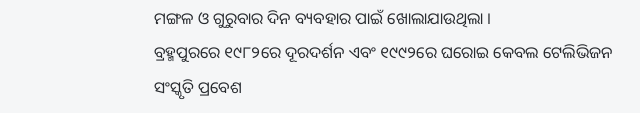ମଙ୍ଗଳ ଓ ଗୁରୁବାର ଦିନ ବ୍ୟବହାର ପାଇଁ ଖୋଲାଯାଉଥିଲା ।
ବ୍ରହ୍ମପୁରରେ ୧୯୮୨ରେ ଦୂରଦର୍ଶନ ଏବଂ ୧୯୯୨ରେ ଘରୋଇ କେବଲ ଟେଲିଭିଜନ ସଂସ୍କୃତି ପ୍ରବେଶ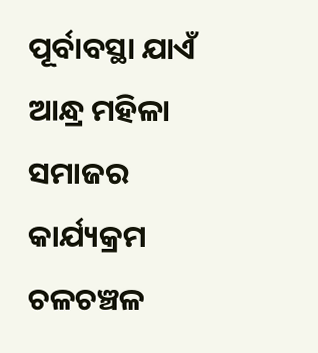ପୂର୍ବାବସ୍ଥା ଯାଏଁ ଆନ୍ଧ୍ର ମହିଳା ସମାଜର କାର୍ଯ୍ୟକ୍ରମ ଚଳଚଞ୍ଚଳ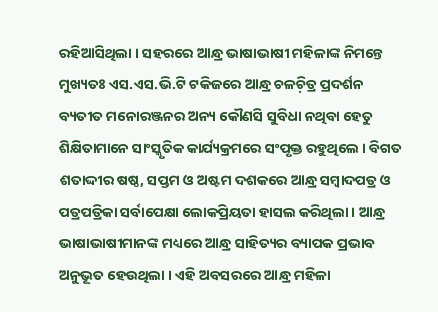ରହିଆସିଥିଲା । ସହରରେ ଆନ୍ଧ୍ର ଭାଷାଭାଷୀ ମହିଳାଙ୍କ ନିମନ୍ତେ ମୁଖ୍ୟତଃ ଏସ.ଏସ.ଭି.ଟି ଟକିଜରେ ଆନ୍ଧ୍ର ଚଳଚ଼ିତ୍ର ପ୍ରଦର୍ଶନ ବ୍ୟତୀତ ମନୋରଞ୍ଜନର ଅନ୍ୟ କୌଣସି ସୁବିଧା ନଥିବା ହେତୁ ଶିକ୍ଷିତାମାନେ ସାଂସ୍କୃତିକ କାର୍ଯ୍ୟକ୍ରମରେ ସଂପୃକ୍ତ ରହୁଥିଲେ । ବିଗତ ଶତାଦ୍ଦୀର ଷଷ୍ଠ, ସପ୍ତମ ଓ ଅଷ୍ଟମ ଦଶକରେ ଆନ୍ଧ୍ର ସମ୍ୱାଦପତ୍ର ଓ ପତ୍ରପତ୍ରିକା ସର୍ବାପେକ୍ଷା ଲୋକପ୍ରିୟତା ହାସଲ କରିଥିଲା । ଆନ୍ଧ୍ର ଭାଷାଭାଷୀମାନଙ୍କ ମଧ୍ୟରେ ଆନ୍ଧ୍ର ସାହିତ୍ୟର ବ୍ୟାପକ ପ୍ରଭାବ ଅନୁଭୂତ ହେଉଥିଲା । ଏହି ଅବସରରେ ଆନ୍ଧ୍ର ମହିଳା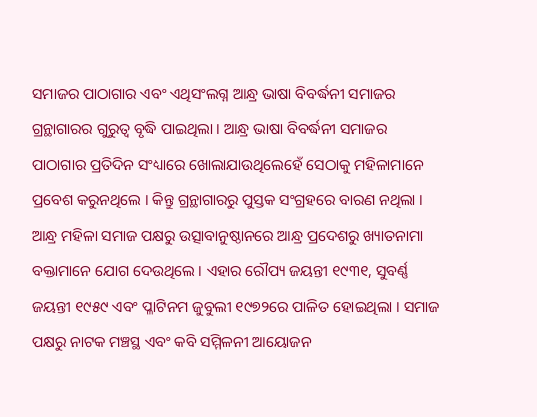ସମାଜର ପାଠାଗାର ଏବଂ ଏଥିସଂଲଗ୍ନ ଆନ୍ଧ୍ର ଭାଷା ବିବର୍ଦ୍ଧନୀ ସମାଜର ଗ୍ରନ୍ଥାଗାରର ଗୁରୁତ୍ୱ ବୃଦ୍ଧି ପାଇଥିଲା । ଆନ୍ଧ୍ର ଭାଷା ବିବର୍ଦ୍ଧନୀ ସମାଜର ପାଠାଗାର ପ୍ରତିଦିନ ସଂଧ୍ୟାରେ ଖୋଲାଯାଉଥିଲେହେଁ ସେଠାକୁ ମହିଳାମାନେ ପ୍ରବେଶ କରୁନଥିଲେ । କିନ୍ତୁ ଗ୍ରନ୍ଥାଗାରରୁ ପୁସ୍ତକ ସଂଗ୍ରହରେ ବାରଣ ନଥିଲା ।
ଆନ୍ଧ୍ର ମହିଳା ସମାଜ ପକ୍ଷରୁ ଉତ୍ସାବାନୁଷ୍ଠାନରେ ଆନ୍ଧ୍ର ପ୍ରଦେଶରୁ ଖ୍ୟାତନାମା ବକ୍ତାମାନେ ଯୋଗ ଦେଉଥିଲେ । ଏହାର ରୌପ୍ୟ ଜୟନ୍ତୀ ୧୯୩୧, ସୁବର୍ଣ୍ଣ ଜୟନ୍ତୀ ୧୯୫୯ ଏବଂ ପ୍ଳାଟିନମ ଜୁବୁଲୀ ୧୯୭୨ରେ ପାଳିତ ହୋଇଥିଲା । ସମାଜ ପକ୍ଷରୁ ନାଟକ ମଞ୍ଚସ୍ଥ ଏବଂ କବି ସମ୍ମିଳନୀ ଆୟୋଜନ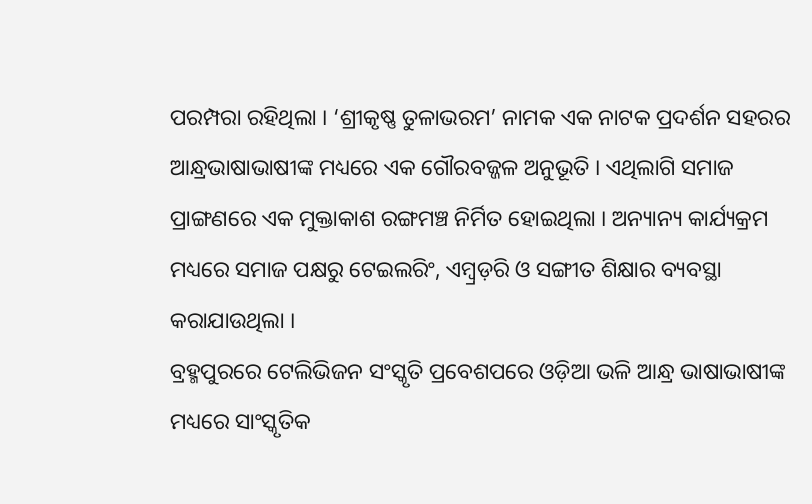ପରମ୍ପରା ରହିଥିଲା । ‘ଶ୍ରୀକୃଷ୍ଣ ତୁଳାଭରମ’ ନାମକ ଏକ ନାଟକ ପ୍ରଦର୍ଶନ ସହରର ଆନ୍ଧ୍ରଭାଷାଭାଷୀଙ୍କ ମଧ୍ୟରେ ଏକ ଗୌରବଜ୍ଜଳ ଅନୁଭୂତି । ଏଥିଲାଗି ସମାଜ ପ୍ରାଙ୍ଗଣରେ ଏକ ମୁକ୍ତାକାଶ ରଙ୍ଗମଞ୍ଚ ନିର୍ମିତ ହୋଇଥିଲା । ଅନ୍ୟାନ୍ୟ କାର୍ଯ୍ୟକ୍ରମ ମଧ୍ୟରେ ସମାଜ ପକ୍ଷରୁ ଟେଇଲରିଂ, ଏମ୍ୱ୍ରଡ଼ରି ଓ ସଙ୍ଗୀତ ଶିକ୍ଷାର ବ୍ୟବସ୍ଥା କରାଯାଉଥିଲା ।
ବ୍ରହ୍ମପୁରରେ ଟେଲିଭିଜନ ସଂସ୍କୃତି ପ୍ରବେଶପରେ ଓଡ଼ିଆ ଭଳି ଆନ୍ଧ୍ର ଭାଷାଭାଷୀଙ୍କ ମଧ୍ୟରେ ସାଂସ୍କୃତିକ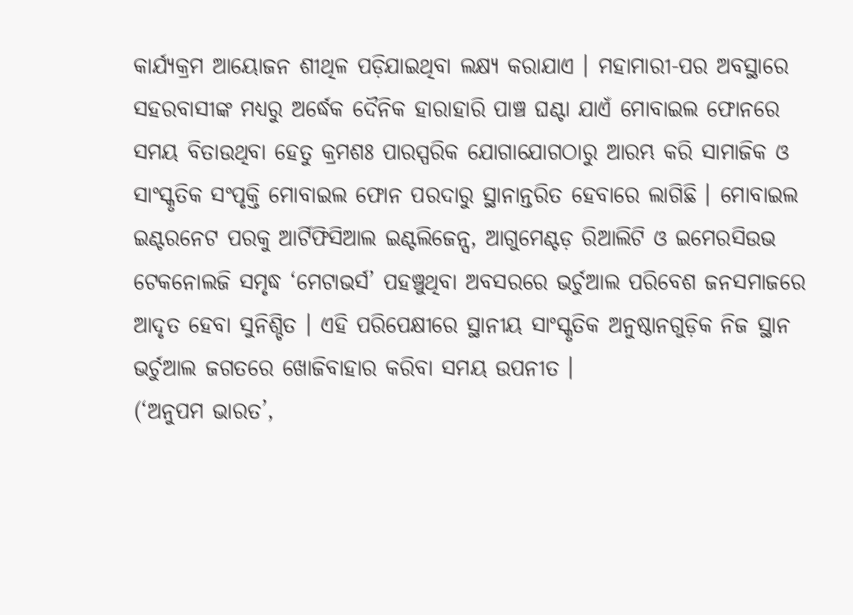କାର୍ଯ୍ୟକ୍ରମ ଆୟୋଜନ ଶୀଥିଳ ପଡ଼ିଯାଇଥିବା ଲକ୍ଷ୍ୟ କରାଯାଏ । ମହାମାରୀ-ପର ଅବସ୍ଥାରେ ସହରବାସୀଙ୍କ ମଧ୍ୟରୁ ଅର୍ଦ୍ଧେକ ଦୈନିକ ହାରାହାରି ପାଞ୍ଚ ଘଣ୍ଟା ଯାଏଁ ମୋବାଇଲ ଫୋନରେ ସମୟ ବିତାଉଥିବା ହେତୁ କ୍ରମଶଃ ପାରସ୍ପରିକ ଯୋଗାଯୋଗଠାରୁ ଆରମ୍ଭ କରି ସାମାଜିକ ଓ ସାଂସ୍କୃତିକ ସଂପୃକ୍ତି ମୋବାଇଲ ଫୋନ ପରଦାରୁ ସ୍ଥାନାନ୍ତରିତ ହେବାରେ ଲାଗିଛି । ମୋବାଇଲ ଇଣ୍ଟରନେଟ ପରକୁ ଆର୍ଟିଫିସିଆଲ ଇଣ୍ଟଲିଜେନ୍ସ, ଆଗୁମେଣ୍ଟଡ଼ ରିଆଲିଟି ଓ ଇମେରସିଉଭ ଟେକନୋଲଜି ସମୃଦ୍ଧ ‘ମେଟାଭର୍ସ’ ପହଞ୍ଚୁଥିବା ଅବସରରେ ଭର୍ଚୁଆଲ ପରିବେଶ ଜନସମାଜରେ ଆଦୃତ ହେବା ସୁନିଶ୍ଚିତ । ଏହି ପରିପେକ୍ଷୀରେ ସ୍ଥାନୀୟ ସାଂସ୍କୃତିକ ଅନୁଷ୍ଠାନଗୁଡ଼ିକ ନିଜ ସ୍ଥାନ ଭର୍ଚୁଆଲ ଜଗତରେ ଖୋଜିବାହାର କରିବା ସମୟ ଉପନୀତ ।
(‘ଅନୁପମ ଭାରତ’,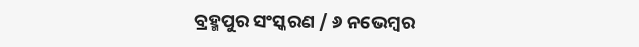ବ୍ରହ୍ମପୁର ସଂସ୍କରଣ / ୬ ନଭେମ୍ୱର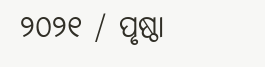୨୦୨୧ / ପୃଷ୍ଠା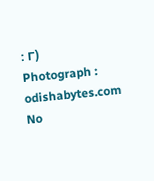: ୮)
Photograph : odishabytes.com
No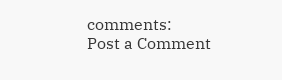comments:
Post a Comment